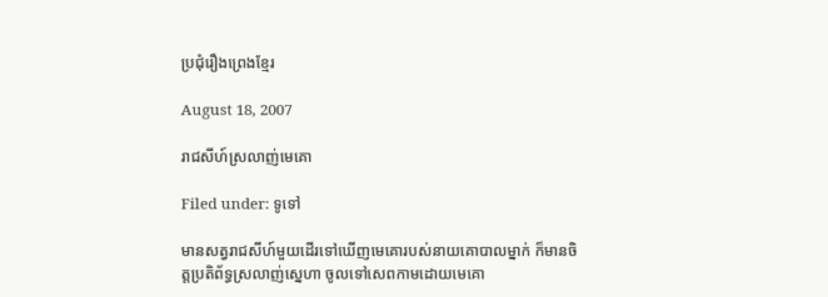ប្រជុំរឿងព្រេងខ្មែរ

August 18, 2007

រាជសីហ៍ស្រលាញ់មេគោ

Filed under: ទូទៅ

មានសត្វរាជសីហ៍មួយដើរទៅឃើញមេគោរបស់នាយគោបាលម្នាក់ ក៏មានចិត្តប្រតិព័ទ្ធស្រលាញ់ស្នេហា ចូលទៅសេពកាមដោយមេគោ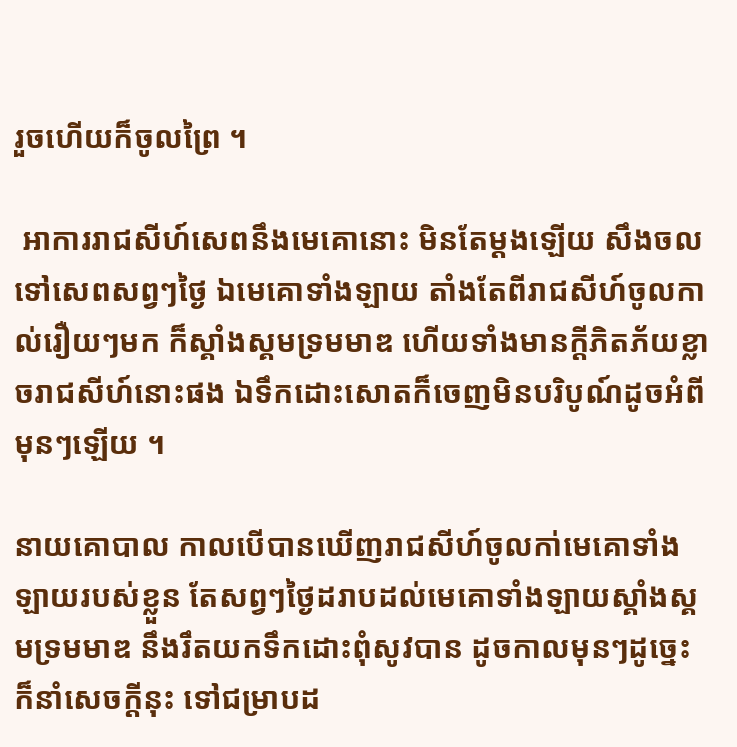រួចហើយក៏ចូលព្រៃ ។

 អាការរាជសីហ៍សេពនឹងមេគោនោះ មិនតែម្ដងឡើយ សឹងចលទៅសេពសព្វៗថ្ងៃ ឯមេគោទាំងឡាយ តាំងតែពីរាជសីហ៍ចូលកាល់រឿយៗមក ក៏ស្គាំងស្គមទ្រមមាឌ ហើយទាំងមានក្ដីភិតភ័យខ្លាចរាជសីហ៍នោះផង ឯទឹកដោះសោតក៏ចេញមិនបរិបូណ៍ដូចអំពីមុនៗឡើយ ។

នាយគោបាល កាលបើបានឃើញរាជសីហ៍ចូលកា់មេគោទាំងឡាយរបស់ខ្លួន តែសព្វៗថ្ងៃដរាបដល់មេគោទាំងឡាយស្គាំងស្គមទ្រមមាឌ នឹងរឹតយកទឹកដោះពុំសូវបាន ដូចកាលមុនៗដូច្នេះ ក៏នាំសេចក្ដីនុះ ទៅជម្រាបដ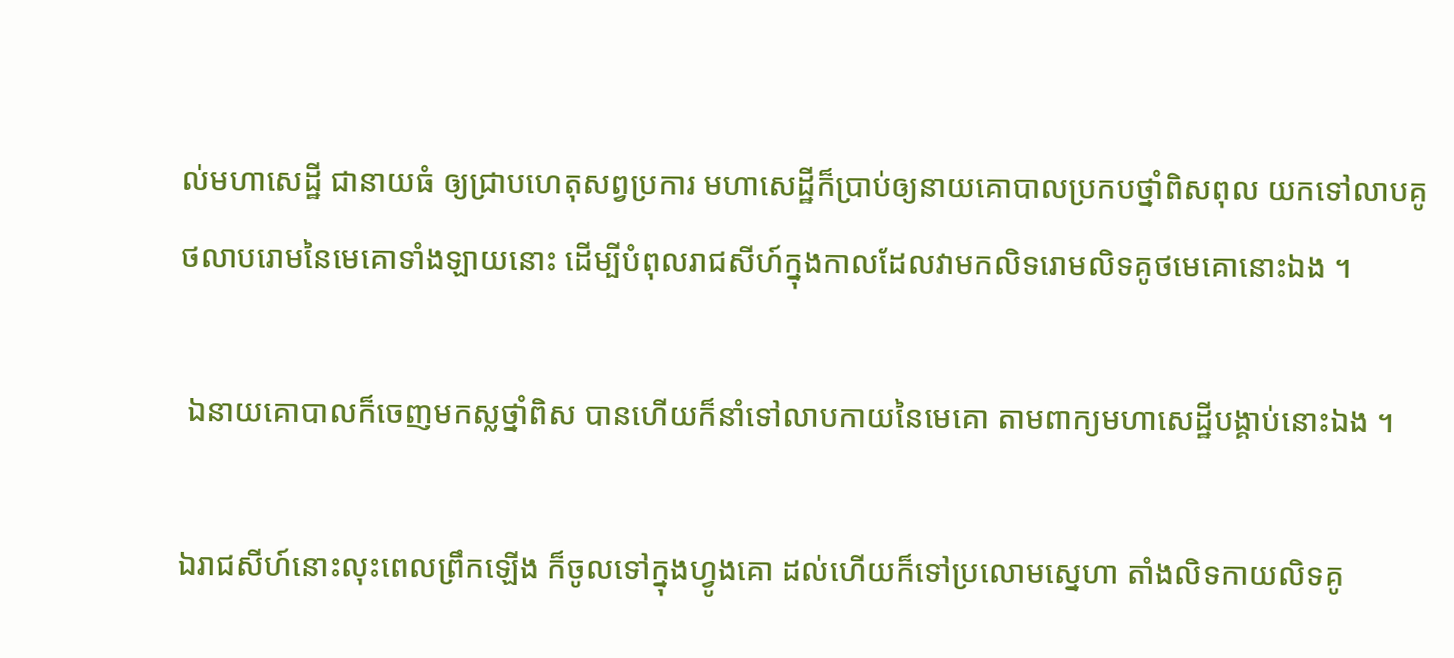ល់មហាសេដ្ឋី ជានាយធំ ឲ្យជ្រាបហេតុសព្វប្រការ មហាសេដ្ឋីក៏ប្រាប់ឲ្យនាយគោបាលប្រកបថ្នាំពិសពុល យកទៅលាបគូថលាបរោមនៃមេគោទាំងឡាយនោះ ដើម្បីបំពុលរាជសីហ៍ក្នុងកាលដែលវាមកលិទរោមលិទគូថមេគោនោះឯង ។

 ឯនាយគោបាលក៏ចេញមកស្លថ្នាំពិស បានហើយក៏នាំទៅលាបកាយនៃមេគោ តាមពាក្យមហាសេដ្ឋីបង្គាប់នោះឯង ។

ឯរាជសីហ៍នោះលុះពេលព្រឹកឡើង ក៏ចូលទៅក្នុងហ្វូងគោ ដល់ហើយក៏ទៅប្រលោមស្នេហា តាំងលិទកាយលិទគូ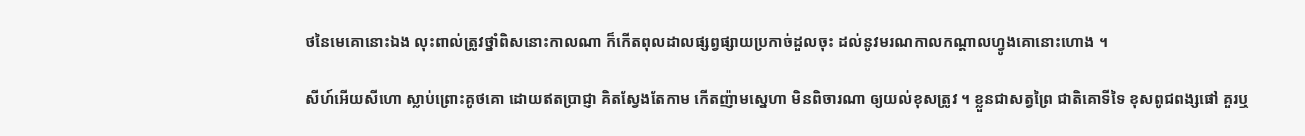ថនៃមេគោនោះឯង លុះពាល់ត្រូវថ្នាំពិសនោះកាលណា ក៏កើតពុលដាលផ្សព្វផ្សាយប្រកាច់ដួលចុះ ដល់នូវមរណកាលកណ្ដាលហ្វូងគោនោះហោង ។

សីហ៍អើយសីហោ ស្លាប់ព្រោះគូថគោ ដោយឥតប្រាជ្ញា គិតស្វែងតែកាម កើតញ៉ាមស្នេហា មិនពិចារណា ឲ្យយល់ខុសត្រូវ ។ ខ្លួនជាសត្វព្រៃ ជាតិគោទីទៃ ខុសពូជពង្សផៅ គួរឬ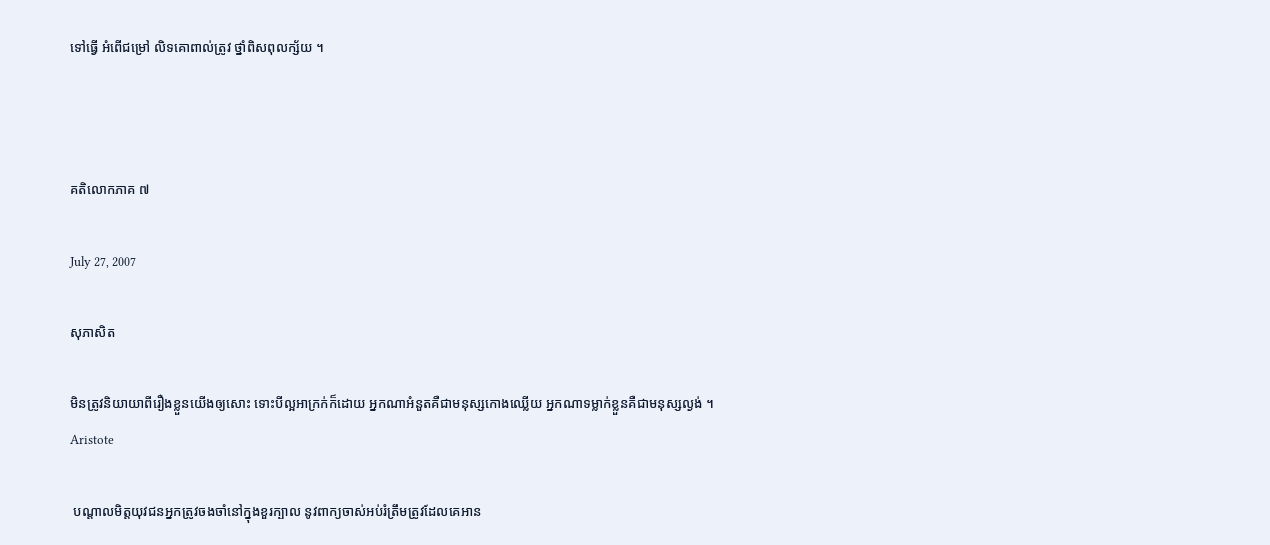ទៅធ្វើ អំពើជម្រៅ លិទគោពាល់ត្រូវ ថ្នាំពិសពុលក្ស័យ ។



គតិលោកភាគ ៧

July 27, 2007

សុភាសិត

មិនត្រូវនិយាយាពីរឿងខ្លួនយើងឲ្យសោះ ទោះបីល្អអាក្រក់ក៏ដោយ អ្នកណាអំនួតគឺជាមនុស្សកោងឈ្លើយ អ្នកណាទម្លាក់ខ្លួនគឺជាមនុស្សល្ងង់ ។ Aristote

 បណ្ដាលមិត្តយុវជនអ្នកត្រូវចងចាំនៅក្នុងខួរក្បាល នូវពាក្យចាស់អប់រំត្រឹមត្រូវដែលគេអាន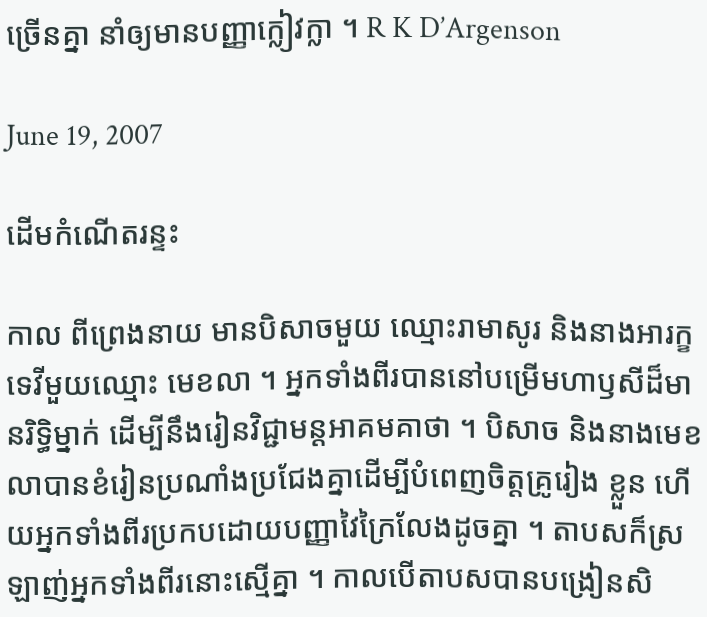ច្រើនគ្នា នាំឲ្យមានបញ្ញាក្លៀវក្លា ។ R K D’Argenson

June 19, 2007

ដើមកំណើតរន្ទះ

កាល ពីព្រេងនាយ មានបិសាចមួយ ឈ្មោះរាមាសូរ និងនាងអារក្ខទេវីមួយឈ្មោះ មេខលា ។ អ្នកទាំងពីរបាននៅបម្រើមហាឫសីដ៏មានរិទ្ធិម្នាក់ ដើម្បីនឹងរៀនវិជ្ជាមន្តអាគមគាថា ។ បិសាច និងនាងមេខលាបានខំរៀនប្រណាំងប្រជែងគ្នាដើម្បីបំពេញចិត្តគ្រូរៀង ខ្លួន ហើយអ្នកទាំងពីរប្រកបដោយបញ្ញាវៃក្រៃលែងដូចគ្នា ។ តាបសក៏ស្រឡាញ់អ្នកទាំងពីរនោះស្មើគ្នា ។ កាលបើតាបសបានបង្រៀនសិ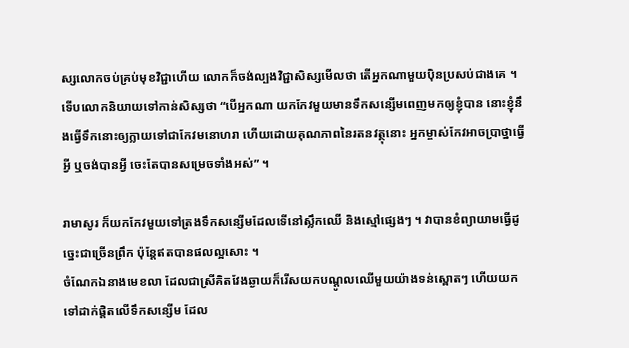ស្សលោកចប់គ្រប់មុខវិជ្ជាហើយ លោកក៏ចង់ល្បងវិជ្ជាសិស្សមើលថា តើអ្នកណាមួយប៉ិនប្រសប់ជាងគេ ។ ទើបលោកនិយាយទៅកាន់សិស្សថា “បើអ្នកណា យកកែវមួយមានទឹកសន្សើមពេញមកឲ្យខ្ញុំបាន នោះខ្ញុំនឹងធ្វើទឹកនោះឲ្យក្លាយទៅជាកែវមនោហរា ហើយដោយគុណភាពនៃរតនវត្ថុនោះ អ្នកម្ចាស់កែវអាចប្រាថ្នាធ្វើអ្វី ឬចង់បានអ្វី ចេះតែបានសម្រេចទាំងអស់” ។

រាមាសូរ ក៏យកកែវមួយទៅត្រងទឹកសន្សើមដែលទើនៅស្លឹកឈើ និងស្មៅផ្សេងៗ ។ វាបានខំព្យាយាមធ្វើដូច្នេះជាច្រើនព្រឹក ប៉ុន្តែឥតបានផលល្អសោះ ។
ចំណែកឯនាងមេខលា ដែលជាស្រីគិតវែងឆ្ងាយក៏រើសយកបណ្ដូលឈើមួយយ៉ាងទន់ស្ពោតៗ ហើយយកទៅដាក់ផ្ដិតលើទឹកសន្សើម ដែល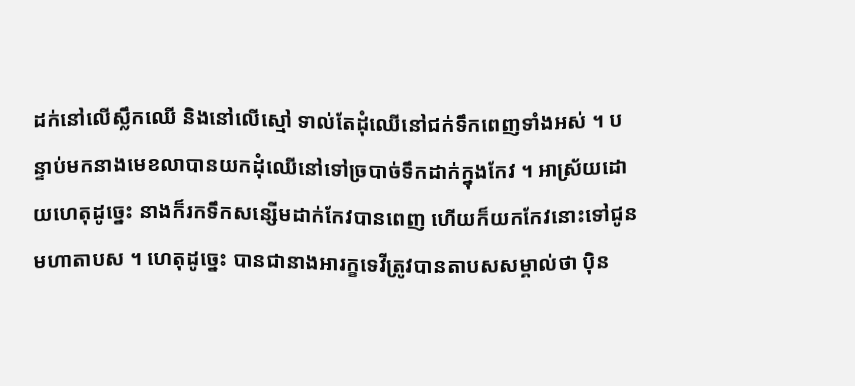ដក់នៅលើស្លឹកឈើ និងនៅលើស្មៅ ទាល់តែដុំឈើនៅជក់ទឹកពេញទាំងអស់ ។ បន្ទាប់មកនាងមេខលាបានយកដុំឈើនៅទៅច្របាច់ទឹកដាក់ក្នុងកែវ ។ អាស្រ័យដោយហេតុដូច្នេះ នាងក៏រកទឹកសន្សើមដាក់កែវបានពេញ ហើយក៏យកកែវនោះទៅជូនមហាតាបស ។ ហេតុដូច្នេះ បានជានាងអារក្ខទេវីត្រូវបានតាបសសម្គាល់ថា ប៉ិន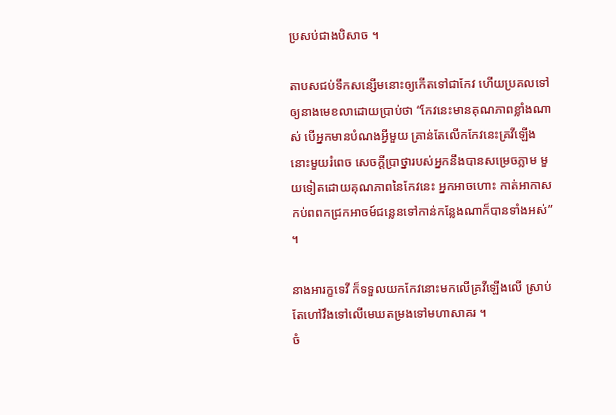ប្រសប់ជាងបិសាច ។

តាបសជប់ទឹកសន្សើមនោះឲ្យកើតទៅជាកែវ ហើយប្រគលទៅឲ្យនាងមេខលាដោយប្រាប់ថា “កែវនេះមានគុណភាពខ្លាំងណាស់ បើអ្នកមានបំណងអ្វីមួយ គ្រាន់តែលើកកែវនេះគ្រវីឡើង នោះមួយរំពេច សេចក្ដីប្រាថ្នារបស់អ្នកនឹងបានសម្រេចភ្លាម មួយទៀតដោយគុណភាពនៃកែវនេះ អ្នកអាចហោះ កាត់អាកាសកប់ពពកជ្រកអាចម៍ជន្លេនទៅកាន់កន្លែងណាក៏បានទាំងអស់” ។

នាងអារក្ខទេវី ក៏ទទួលយកកែវនោះមកលើគ្រវីឡើងលើ ស្រាប់តែហៅវឹងទៅលើមេឃតម្រងទៅមហាសាគរ ។
ចំ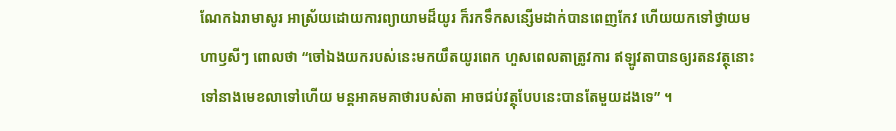ណែកឯរាមាសូរ អាស្រ័យដោយការព្យាយាមដ៏យូរ ក៏រកទឹកសន្សើមដាក់បានពេញកែវ ហើយយកទៅថ្វាយមហាឫសីៗ ពោលថា “ចៅឯងយករបស់នេះមកយឹតយូរពេក ហួសពេលតាត្រូវការ ឥឡូវតាបានឲ្យរតនវត្ថុនោះទៅនាងមេខលាទៅហើយ មន្តអាគមគាថារបស់តា អាចជប់វត្ថុបែបនេះបានតែមួយដងទេ” ។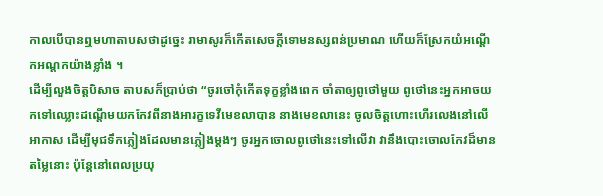កាលបើបានឮមហាតាបសថាដូច្នេះ រាមាសូរក៏កើតសេចក្ដីទោមនស្សពន់ប្រមាណ ហើយក៏ស្រែកយំអណ្ដើកអណ្ដកយ៉ាងខ្លាំង ។
ដើម្បីលួងចិត្តបិសាច តាបសក៏ប្រាប់ថា “ចូរចៅកុំកើតទុក្ខខ្លាំងពេក ចាំតាឲ្យពូថៅមួយ ពូថៅនេះអ្នកអាចយកទៅឈ្លោះដណ្ដើមយកកែវពីនាងអារក្ខទេវីមេខលាបាន នាងមេខលានេះ ចូលចិត្តហោះហើរលេងនៅលើអាកាស ដើម្បីមុជទឹកភ្លៀងដែលមានភ្លៀងម្ដងៗ ចូរអ្នកចោលពូថៅនេះទៅលើវា វានឹងបោះចោលកែវដ៏មានតម្លៃនោះ ប៉ុន្តែនៅពេលប្រយុ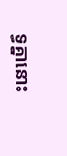ទ្ធគ្នានោះ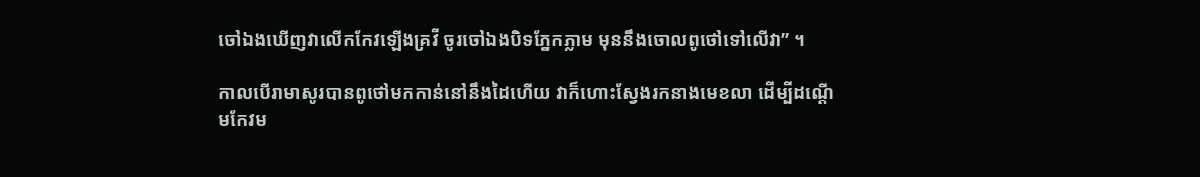ចៅឯងឃើញវាលើកកែវឡើងគ្រវី ចូរចៅឯងបិទភ្នែកភ្លាម មុននឹងចោលពូថៅទៅលើវា” ។

កាលបើរាមាសូរបានពូថៅមកកាន់នៅនឹងដៃហើយ វាក៏ហោះស្វែងរកនាងមេខលា ដើម្បីដណ្ដើមកែវម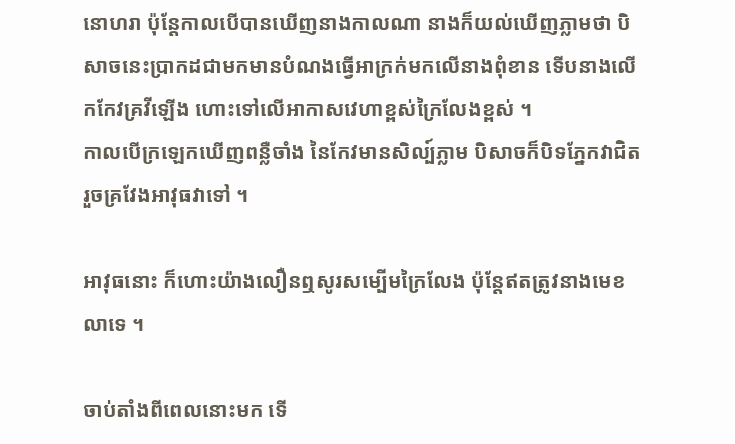នោហរា ប៉ុន្តែកាលបើបានឃើញនាងកាលណា នាងក៏យល់ឃើញភ្លាមថា បិសាចនេះប្រាកដជាមកមានបំណងធ្វើអាក្រក់មកលើនាងពុំខាន ទើបនាងលើកកែវគ្រវីឡើង ហោះទៅលើអាកាសវេហាខ្ពស់ក្រៃលែងខ្ពស់ ។
កាលបើក្រឡេកឃើញពន្លឺចាំង នៃកែវមានសិល្ប៍ភ្លាម បិសាចក៏បិទភ្នែកវាជិតរួចគ្រវែងអាវុធវាទៅ ។

អាវុធនោះ ក៏ហោះយ៉ាងលឿនឮសូរសម្បើមក្រៃលែង ប៉ុន្តែឥតត្រូវនាងមេខលាទេ ។

ចាប់តាំងពីពេលនោះមក ទើ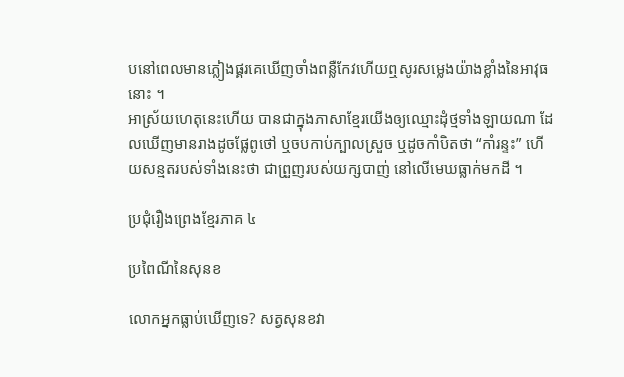បនៅពេលមានភ្លៀងផ្គរគេឃើញចាំងពន្លឺកែវហើយឮសូរសម្លេងយ៉ាងខ្លាំងនៃអាវុធនោះ ។
អាស្រ័យហេតុនេះហើយ បានជាក្នុងភាសាខ្មែរយើងឲ្យឈ្មោះដុំថ្មទាំងឡាយណា ដែលឃើញមានរាងដូចផ្លែពូថៅ ឬចបកាប់ក្បាលស្រួច ឬដូចកាំបិតថា “កាំរន្ទះ” ហើយសន្មតរបស់ទាំងនេះថា ជាព្រួញរបស់យក្សបាញ់ នៅលើមេឃធ្លាក់មកដី ។

ប្រជុំរឿងព្រេងខ្មែរភាគ ៤

ប្រពៃណីនៃសុនខ

លោកអ្នកធ្លាប់ឃើញទេ? សត្វសុនខវា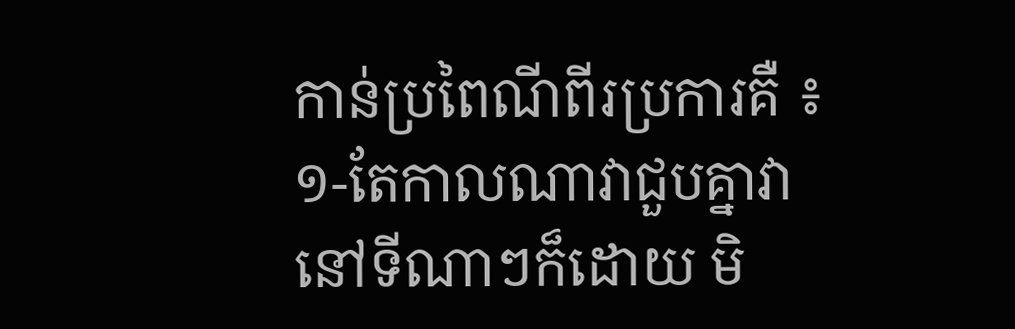កាន់ប្រពៃណីពីរប្រការគឺ ៖ ១-តែកាលណាវាជួបគ្នាវានៅទីណាៗក៏ដោយ មិ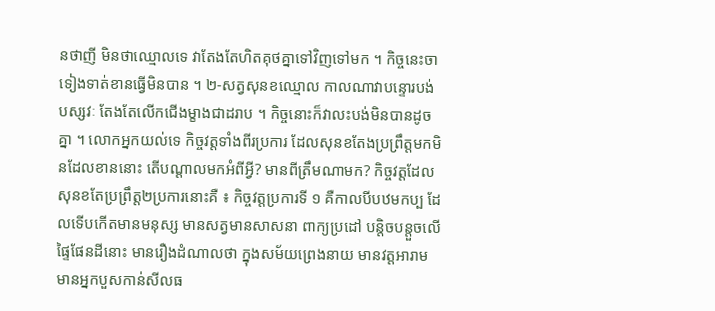នថាញី មិនថាឈ្មោលទេ វាតែងតែហិតគុថគ្នាទៅវិញទៅមក ។ កិច្ចនេះចាទៀងទាត់ខានធ្វើមិនបាន ។ ២-សត្វសុនខឈ្មោល កាលណាវាបន្ទោរបង់បស្សវៈ តែងតែលើកជើងម្ខាងជាដរាប ។ កិច្ចនោះក៏វាលះបង់មិនបានដូចគ្នា ។ លោកអ្នកយល់ទេ កិច្ចវត្តទាំងពីរប្រការ ដែលសុនខតែងប្រព្រឹត្តមកមិនដែលខាននោះ តើបណ្ដាលមកអំពីអ្វី? មានពីត្រឹមណាមក? កិច្ចវត្តដែលសុនខតែប្រព្រឹត្ត២ប្រការនោះគឺ ៖ កិច្ចវត្តប្រការទី ១ គឺកាលបីបឋមកប្ប ដែលទើបកើតមានមនុស្ស មានសត្វមានសាសនា ពាក្យប្រដៅ បន្តិចបន្តួចលើផ្ទៃផែនដីនោះ មានរឿងដំណាលថា ក្នុងសម័យព្រេងនាយ មានវត្តអារាម មានអ្នកបួសកាន់សីលធ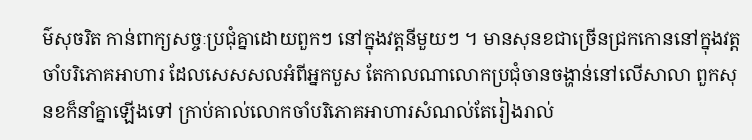ម៌សុចរិត កាន់ពាក្យសច្ចៈប្រជុំគ្នាដោយពួកៗ នៅក្នុងវត្តនីមួយៗ ។ មានសុនខជាច្រើនជ្រកកោននៅក្នុងវត្តចាំបរិភោគអាហារ ដែលសេសសលអំពីអ្នកបួស តែកាលណាលោកប្រជុំចានចង្ហាន់នៅលើសាលា ពួកសុនខក៏នាំគ្នាឡើងទៅ ក្រាប់គាល់លោកចាំបរិភោគអាហារសំណល់តែរៀងរាល់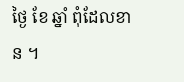ថ្ងៃ ខែ ឆ្នាំ ពុំដែលខាន ។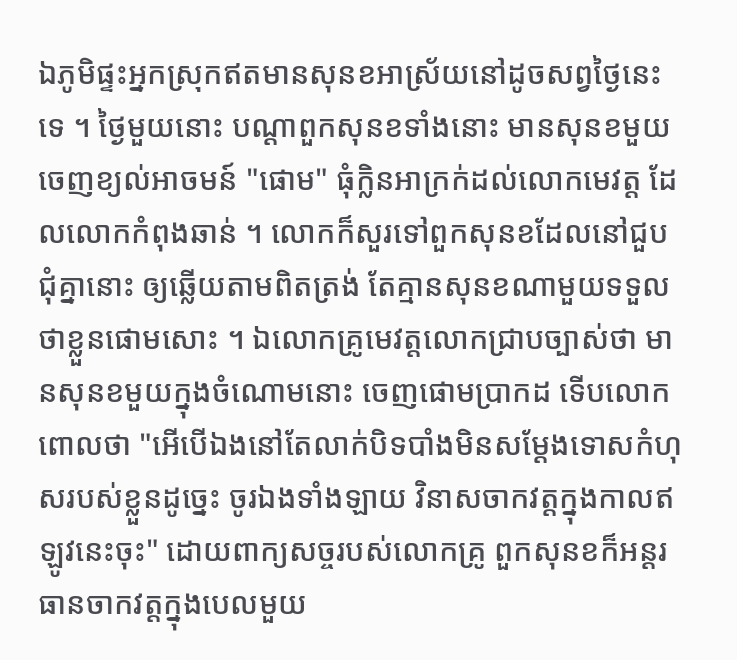ឯភូមិផ្ទះអ្នកស្រុកឥតមានសុនខអាស្រ័យនៅដូចសព្វថ្ងៃនេះទេ ។ ថ្ងៃមួយនោះ បណ្ដាពួកសុនខទាំងនោះ មានសុនខមួយចេញខ្យល់អាចមន៍ "ផោម" ធុំក្លិនអាក្រក់ដល់លោកមេវត្ត ដែលលោកកំពុងឆាន់ ។ លោកក៏សួរទៅពួកសុនខដែលនៅជួបជុំគ្នានោះ ឲ្យឆ្លើយតាមពិតត្រង់ តែគ្មានសុនខណាមួយទទួលថាខ្លួនផោមសោះ ។ ឯលោកគ្រូមេវត្តលោកជ្រាបច្បាស់ថា មានសុនខមួយក្នុងចំណោមនោះ ចេញផោមប្រាកដ ទើបលោកពោលថា "អើបើឯងនៅតែលាក់បិទបាំងមិនសម្ដែងទោសកំហុសរបស់ខ្លួនដូច្នេះ ចូរឯងទាំងឡាយ វិនាសចាកវត្តក្នុងកាលឥឡូវនេះចុះ" ដោយពាក្យសច្ចរបស់លោកគ្រូ ពួកសុនខក៏អន្ដរធានចាកវត្តក្នុងបេលមួយ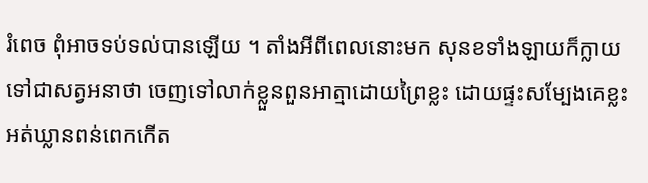រំពេច ពុំអាចទប់ទល់បានឡើយ ។ តាំងអីពីពេលនោះមក សុនខទាំងឡាយក៏ក្លាយទៅជាសត្វអនាថា ចេញទៅលាក់ខ្លួនពួនអាត្មាដោយព្រៃខ្លះ ដោយផ្ទះសម្បែងគេខ្លះ អត់ឃ្លានពន់ពេកកើត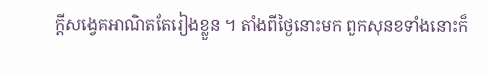ក្ដីសង្វេគអាណិតតែរៀងខ្លួន ។ តាំងពីថ្ងៃនោះមក ពួកសុនខទាំងនោះក៏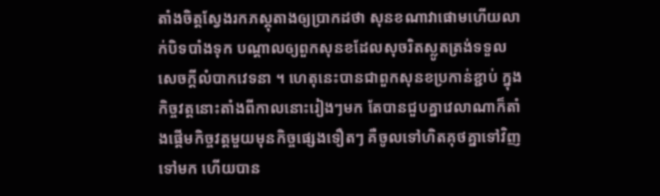តាំងចិត្តស្វែងរកភស្ដុតាងឲ្យប្រាកដថា សុនខណាវាផោមហើយលាក់បិទបាំងទុក បណ្ដាលឲ្យពួកសុនខដែលសុចរិតស្លូតត្រង់ទទួលសេចក្ដីលំបាកវេទនា ។ ហេតុនេះបានជាពួកសុនខប្រកាន់ខ្ជាប់ ក្នុងកិច្ចវត្តនោះតាំងពីកាលនោះរៀងៗមក តែបានជួបគ្នាវេលាណាក៏តាំងផ្ដើមកិច្ចវត្តមួយមុនកិច្ចផ្សេងទឿតៗ គឺចូលទៅហិតគុថគ្នាទៅវិញទៅមក ហើយបាន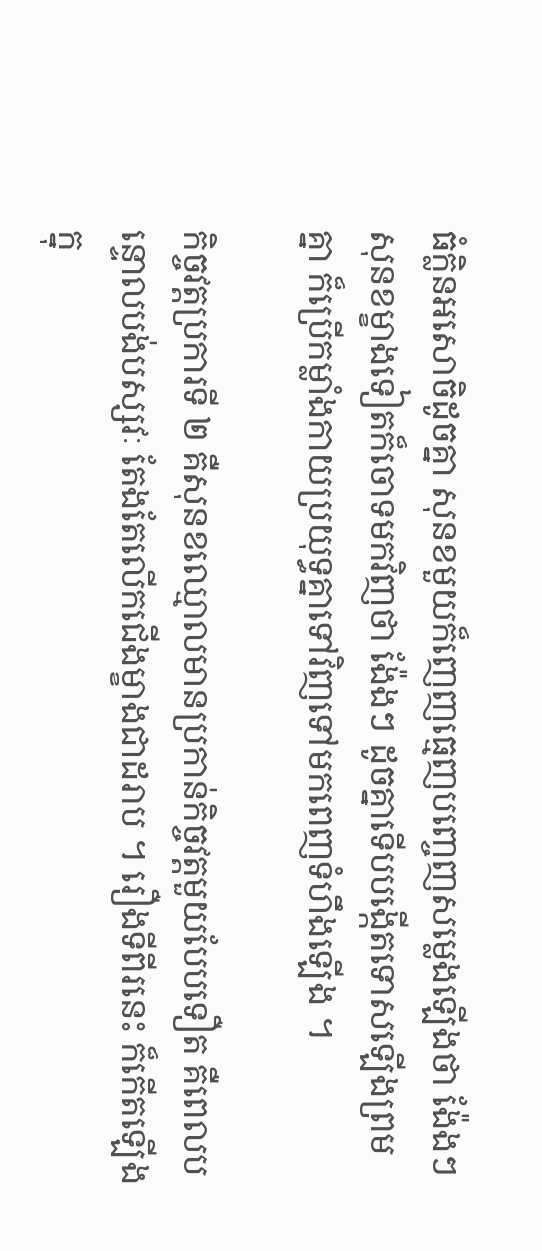ធំក្លិនអសោចិដូចគ្នា សុនខមួយក៏ញេញធ្មេញបញ្ចេញសម្លេងឡើងថា ង៉ែងៗ សុនខម្ខាងទៀតក៏ចោទមកវិញថា ង៉ែងៗ ដូចគ្នាទើបបង្កើតទោសឡើងព្រមគ្នា ក៏ប្រើកម្លាំងកាយប្រយុទ្ធគ្នាទៅវិញទៅមកពេញទំហឹងឡើង ។

កិច្ចវត្តប្រការទី ២ គឺសុនខឈ្មោលមានប្រកាន់កិច្ចវត្តមួយបែបទឿត គឺពេលបន្ទោលបង់បស្សវៈ តែងតែលើកជើងម្ខាងជាដរាប ។ រឿងទីពីរនេះ ក៏កើតឡើងក្នុ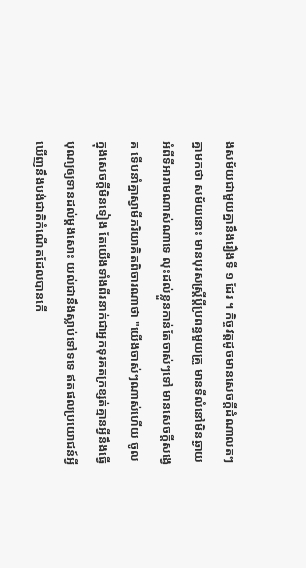ងសម័យជាមួយគ្នានឹងរឿងទី ១ ដែរ ។ កិច្ចវត្តដូចមានសេចក្ដីដំណាលតៗគ្នាមកថា សម័យនោះ មានបុរសស្ត្រីប្ដីប្រពន្ធមួយគ្រួ មានទីលំនៅមិនឆ្ងាយអំពីទីអារាមណាស់ណាទេ លុះដល់ខ្លួនកាន់តែចាស់ៗទៅ មានសេចក្ដីសង្វេគ ទើបនាំគ្នាស្វាមីភរិយាគិតពិចារណាថា "យើងចាស់ៗណាស់ហើយ ចូលក្នុងសេចក្ដីមិនទៀង តែយើងទាំងពីរនាក់ជាអ្នកទុរគតក្រខ្សត់គ្មានអ្វីនឹងធ្វើបុណ្យឲ្យទានដល់ម្ដងសោះ យល់ជានឹងស្លាប់ទៅទទេ ឥតផលប្រយោជន៍អ្វីឃើញនឹងបង់ជាតិកំណើតដែលបានកើ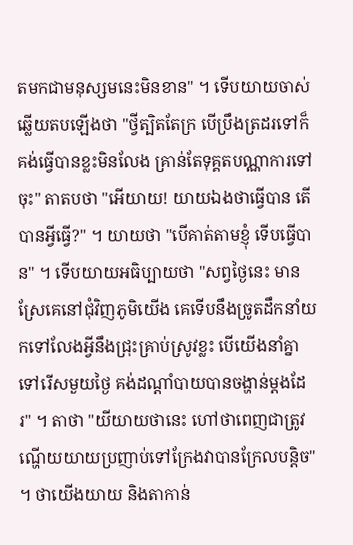តមកជាមនុស្សមនេះមិនខាន" ។ ទើបយាយចាស់ឆ្លើយតបឡើងថា "ថ្វីត្បិតតែក្រ បើប្រឹងត្រដរទៅក៏គង់ធ្វើបានខ្លះមិនលែង គ្រាន់តែទុគ្គតបណ្ណាការទៅចុះ" តាតបថា "អើយាយ! យាយឯងថាធ្វើបាន តើបានអ្វីធ្វើ?" ។ យាយថា "បើគាត់តាមខ្ញុំ ទើបធ្វើបាន" ។ ទើបយាយអធិប្បាយថា "សព្វថ្ងៃនេះ មានស្រែគេនៅជុំវិញភូមិយើង គេទើបនឹងច្រូតដឹកនាំយកទៅលែងអ្វីនឹងជ្រុះគ្រាប់ស្រូវខ្លះ បើយើងនាំគ្នាទៅរើសមួយថ្ងៃ គង់ដណ្ដាំបាយបានចង្ហាន់ម្ដងដែរ" ។ តាថា "យីយាយថានេះ ហៅថាពេញជាត្រូវ ណ្ហើយយាយប្រញាប់ទៅក្រែងវាបានក្រែលបន្តិច" ។ ថាយើងយាយ និងតាកាន់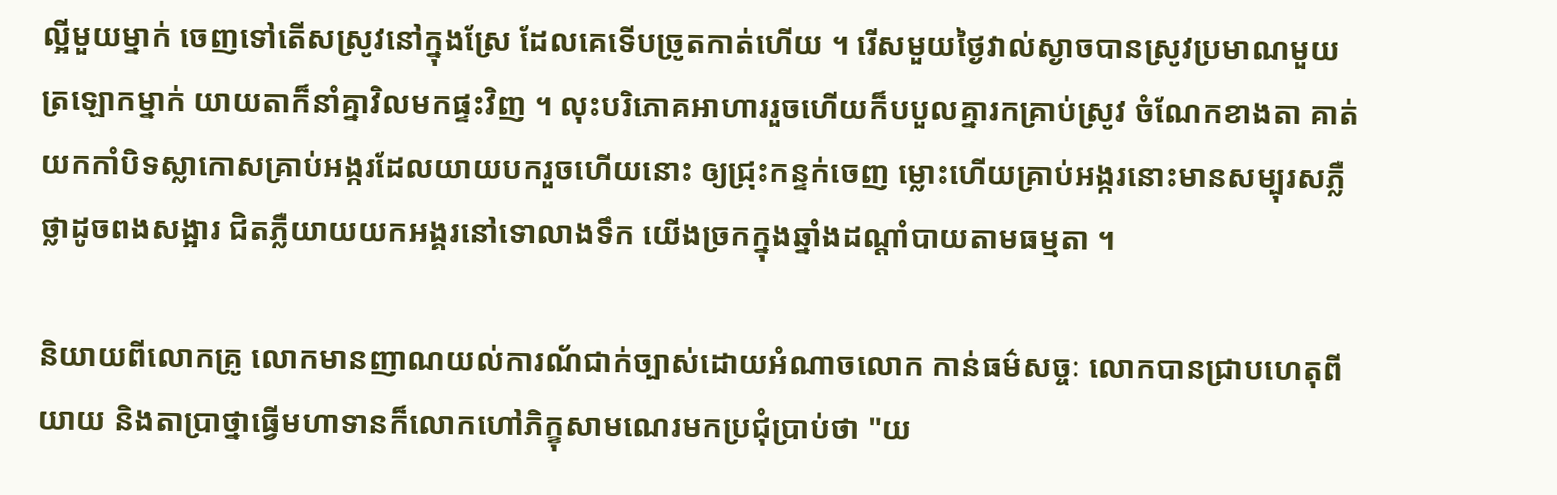ល្អីមួយម្នាក់ ចេញទៅតើសស្រូវនៅក្នុងស្រែ ដែលគេទើបច្រូតកាត់ហើយ ។ រើសមួយថ្ងៃវាល់ស្ងាចបានស្រូវប្រមាណមួយត្រឡោកម្នាក់ យាយតាក៏នាំគ្នាវិលមកផ្ទះវិញ ។ លុះបរិភោគអាហាររួចហើយក៏បបួលគ្នារកគ្រាប់ស្រូវ ចំណែកខាងតា គាត់យកកាំបិទស្លាកោសគ្រាប់អង្ករដែលយាយបករួចហើយនោះ ឲ្យជ្រុះកន្ទក់ចេញ ម្លោះហើយគ្រាប់អង្ករនោះមានសម្បុរសភ្លឺថ្លាដូចពងសង្អារ ជិតភ្លឺយាយយកអង្គរនៅទោលាងទឹក យើងច្រកក្នុងឆ្នាំងដណ្ដាំបាយតាមធម្មតា ។

និយាយពីលោកគ្រូ លោកមានញាណយល់ការណ័ជាក់ច្បាស់ដោយអំណាចលោក កាន់ធម៌សច្ចៈ លោកបានជ្រាបហេតុពីយាយ និងតាប្រាថ្នាធ្វើមហាទានក៏លោកហៅភិក្ខុសាមណេរមកប្រជុំប្រាប់ថា "យ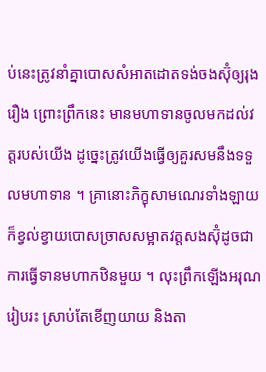ប់នេះត្រូវនាំគ្នាបោសសំអាតដោតទង់ចងស៊ុំឲ្យរុងរឿង ព្រោះព្រឹកនេះ មានមហាទានចូលមកដល់វត្តរបស់យើង ដូច្នេះត្រូវយើងធ្វើឲ្យគួរសមនឹងទទួលមហាទាន ។ គ្រានោះភិក្ខុសាមណេរទាំងឡាយ ក៏ខ្វល់ខ្វាយបោសច្រាសសម្អាតវត្តសងស៊ុំដូចជាការធ្វើទានមហាកឋិនមួយ ។ លុះព្រឹកឡើងអរុណរៀបរះ ស្រាប់តែខើញយាយ និងតា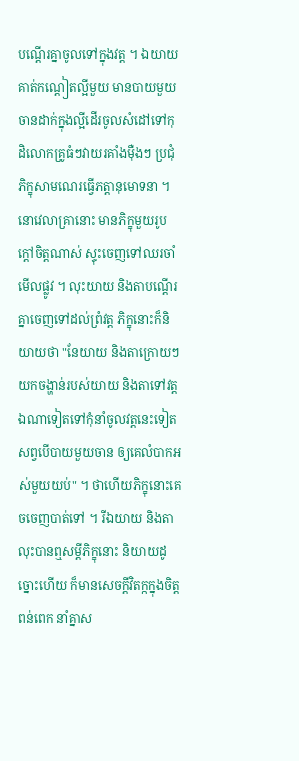បណ្ដើរគ្នាចូលទៅក្នុងវត្ត ។ ឯយាយគាត់កណ្ដៀតល្អីមួយ មានបាយមួយចានដាក់ក្នុងល្អីដើរចូលសំដៅទៅកុដិលោកគ្រូធំៗវាយរគាំងម៉ឺងៗ ប្រជុំភិក្ខុសាមណេរធ្វើភត្តានុមោទនា ។ នោវេលាគ្រានោះ មានភិក្ខុមួយរូបក្ដៅចិត្តណាស់ ស្ទុះចេញទៅឈរចាំមើលផ្លូវ ។ លុះយាយ និងតាបណ្ដើរគ្នាចេញទៅដល់ព្រំវត្ត ភិក្ខុនោះក៏និយាយថា "នែយាយ និងតាក្រោយៗយកចង្ហាន់របស់យាយ និងតាទៅវត្តឯណាទៀតទៅកុំនាំចូលវត្តនេះទៀត សព្វបើបាយមួយចាន ឲ្យគេលំបាកអស់មួយយប់" ។ ថាហើយភិក្ខុនោះគេចចេញបាត់ទៅ ។ រីឯយាយ និងតាលុះបានឮសម្ដីភិក្ខុនោះ និយាយដូច្នោះហើយ ក៏មានសេចក្ដីវិតក្កក្នុងចិត្តពន់ពេក នាំគ្នាស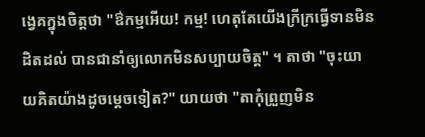ង្វេគក្នុងចិត្តថា "ឳកម្មអើយ! កម្ម! ហេតុតែយើងក្រីក្រធ្វើទានមិនដិតដល់ បានជានាំឲ្យលោកមិនសប្បាយចិត្ត" ។ តាថា "ចុះយាយគិតយ៉ាងដូចម្ដេចទៀត?" យាយថា "តាកុំព្រួញមិន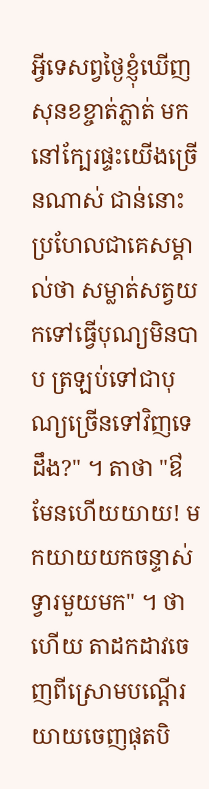អ្វីទេសព្វថ្ងៃខ្ញុំឃើញសុនខខ្ចាត់ភ្លាត់ មកនៅក្បែរផ្ទះយើងច្រើនណាស់ ជាន់នោះប្រហែលជាគេសម្គាល់ថា សម្លាត់សត្វយកទៅធ្វើបុណ្យមិនបាប ត្រឡប់ទៅជាបុណ្យច្រើនទៅវិញទេដឹង?" ។ តាថា "ឳមែនហើយយាយ! មកយាយយកចន្ទាស់ទ្វារមួយមក" ។ ថាហើយ តាដកដាវចេញពីស្រោមបណ្ដើរយាយចេញផុតបិ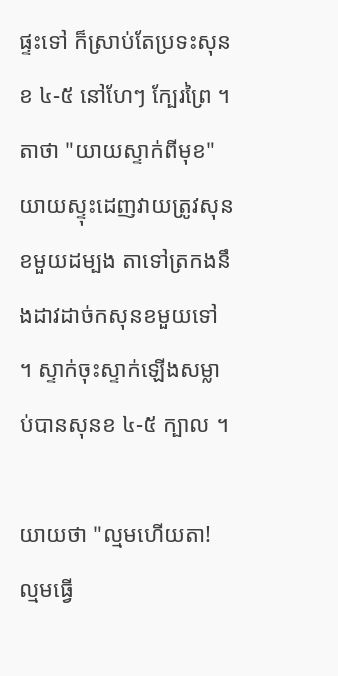ផ្ទះទៅ ក៏ស្រាប់តែប្រទះសុនខ ៤-៥ នៅហែៗ ក្បែរព្រៃ ។ តាថា "យាយស្ទាក់ពីមុខ" យាយស្ទុះដេញវាយត្រូវសុនខមួយដម្បង តាទៅត្រកងនឹងដាវដាច់កសុនខមួយទៅ ។ ស្ទាក់ចុះស្ទាក់ឡើងសម្លាប់បានសុនខ ៤-៥ ក្បាល ។

យាយថា "ល្មមហើយតា! ល្មមធ្វើ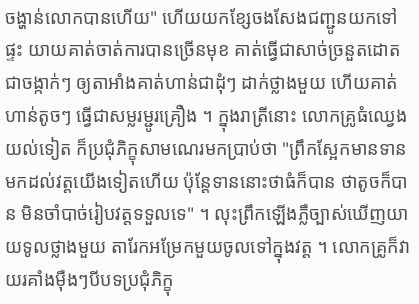ចង្ហាន់លោកបានហើយ" ហើយយកខ្សែចងសែងជញ្ជូនយកទៅផ្ទះ យាយគាត់ចាត់ការបានច្រើនមុខ គាត់ធ្វើជាសាច់ច្រនួតដោត ជាចង្កាក់ៗ ឲ្យតាអាំងគាត់ហាន់ជាដុំៗ ដាក់ថ្លាងមួយ ហើយគាត់ហាន់តូចៗ ធ្វើជាសម្លរម្ជូរគ្រឿង ។ ក្នុងរាត្រីនោះ លោកគ្រូធំឈ្វេងយល់ទៀត ក៏ប្រជុំភិក្ខុសាមណេរមកប្រាប់ថា "ព្រឹកស្អែកមានទានមកដល់វត្តយើងទៀតហើយ ប៉ុន្តែទាននោះថាធំក៏បាន ថាតូចក៏បាន មិនចាំបាច់រៀបវត្តទទួលទេ" ។ លុះព្រឹកឡើងភ្លឺច្បាស់ឃើញយាយទូលថ្លាងមួយ តារែកអម្រែកមួយចូលទៅក្នុងវត្ត ។ លោកគ្រូក៏វាយរគាំងម៉ឺងៗបីបទប្រជុំភិក្ខុ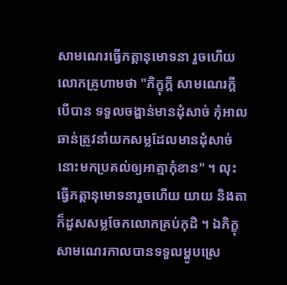សាមណេរធ្វើភត្តានុមោទនា រួចហើយលោកគ្រូហាមថា "ភិក្ខុក្ដី សាមណេរក្ដីបើបាន ទទួលចង្ហាន់មានដុំសាច់ កុំអាលឆាន់ត្រូវនាំយកសម្លដែលមានដុំសាច់នោះមកប្រគល់ឲ្យអាត្មាកុំខាន" ។ លុះធ្វើភត្តានុមោទនារួចហើយ យាយ និងតាក៏ដួសសម្លចែកលោកគ្រប់កុដិ ។ ឯភិក្ខុសាមណេរកាលបានទទួលម្ហូបស្រេ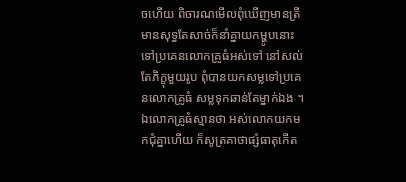ចហើយ ពិចារណមើលពុំឃើញមានត្រី មានសុទ្ធតែសាច់ក៏នាំគ្នាយកម្ហូបនោះទៅប្រគេនលោកគ្រូធំអស់ទៅ នៅសល់តែភិក្ខុមួយរូប ពុំបានយកសម្លទៅប្រគេនលោកគ្រូធំ សម្លទុកឆាន់តែម្នាក់ឯង ។ ឯលោកគ្រូធំស្មានថា អស់លោកយកមកជុំគ្នាហើយ ក៏សូត្រគាថាផ្សំធាតុកើត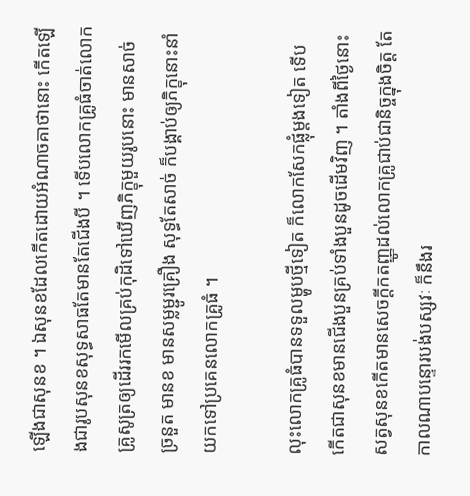ឡើងជាសុនខ ។ ឯសុនខដែលកើតដោយអំណាចគាថានោះ កើតឡើងជារូបសុនខសុទ្ធសាធតែមានតែជើងបី ។ ទើបលោកគ្រូធំចាត់លោកគ្រូសូត្រឲ្យដើររកមើលគ្រប់កុដិទៅឃើញភិក្ខុមួយរូបនោះ មានសាច់ច្រនួត មានខ មានសម្លម្ជូរគ្រឿង សុទ្ធតែសាច់ ក៏បង្គាប់ឲ្យភិក្ខុនោះនាំយកទៅប្រគេនលោកគ្រូធំ ។

លុះលោកគ្រូធំបានទទួលម្ហូបថ្មីទៀត ក៏លោកសែកផ្លុំម្ដងទៀត ទើបកើតជាសុនខមានជើងបួនគ្រប់ទាំងបួនដូចដើមវិញ ។ តាំងពីថ្ងៃនោះ សត្វសុនខកើតមានសេចក្ដីកតញ្ញូដល់លោកគ្រូជាប់ជានិច្ចក្នុងចិត្ត តែកាលណាបន្ទោរបង់បស្សវៈ ក៏នឹងរ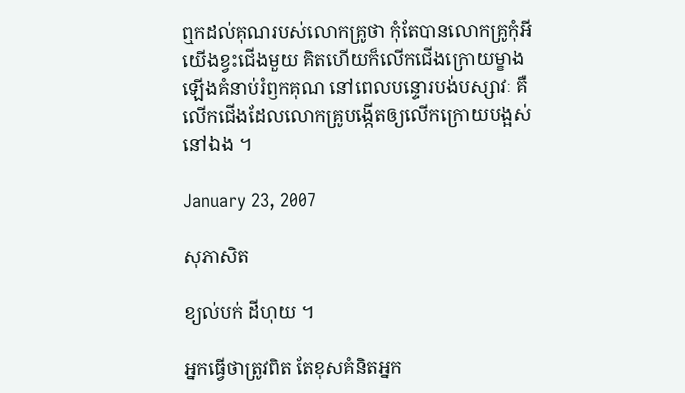ឮកដល់គុណរបស់លោកគ្រូថា កុំតែបានលោកគ្រូកុំអីយើងខ្វះជើងមួយ គិតហើយក៏លើកជើងក្រោយម្ខាងឡើងគំនាប់រំឭកគុណ នៅពេលបន្ទោរបង់បស្សាវៈ គឺលើកជើងដែលលោកគ្រូបង្កើតឲ្យលើកក្រោយបង្អស់នៅឯង ។

January 23, 2007

សុភាសិត

ខ្យល់បក់ ដីហុយ ។

អ្នកធ្វើថាត្រូវពិត តែខុសគំនិតអ្នក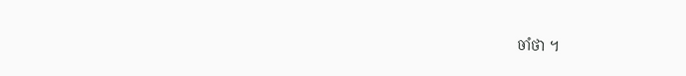ចាំថា ។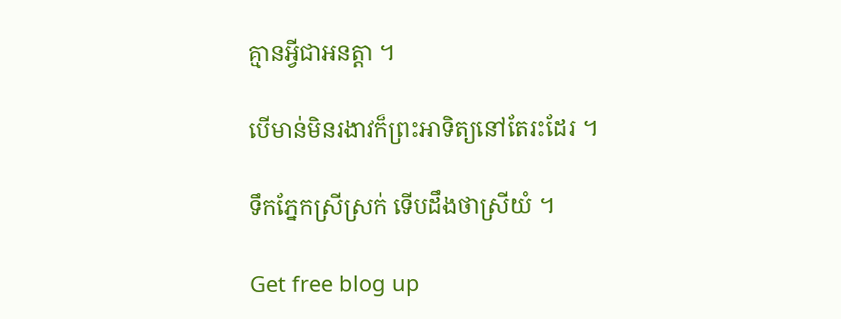គ្មានអ្វីជាអនត្តា ។

បើមាន់មិនរងាវក៏ព្រះអាទិត្យនៅតែរះដែរ ។

ទឹកភ្នែកស្រីស្រក់ ទើបដឹងថាស្រីយំ ។

Get free blog up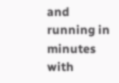and running in minutes with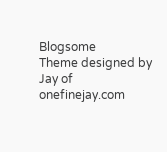Blogsome
Theme designed by Jay of onefinejay.com